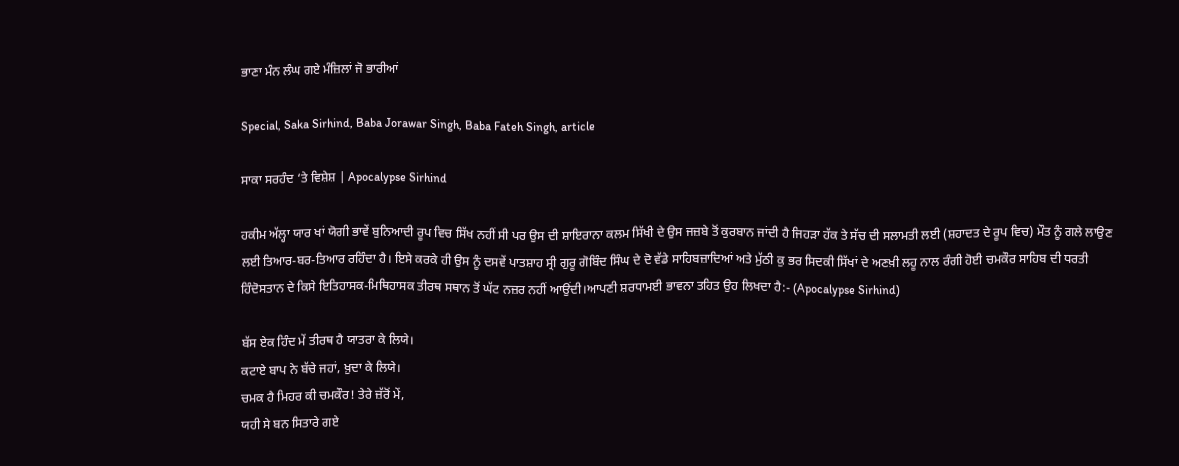ਭਾਣਾ ਮੰਨ ਲੰਘ ਗਏ ਮੰਜ਼ਿਲਾਂ ਜੋ ਭਾਰੀਆਂ

Special, Saka Sirhind, Baba Jorawar Singh, Baba Fateh Singh, article

ਸਾਕਾ ਸਰਹੰਦ ‘ਤੇ ਵਿਸ਼ੇਸ਼ | Apocalypse Sirhind

ਹਕੀਮ ਅੱਲ੍ਹਾ ਯਾਰ ਖਾਂ ਯੋਗੀ ਭਾਵੇਂ ਬੁਨਿਆਦੀ ਰੂਪ ਵਿਚ ਸਿੱਖ ਨਹੀਂ ਸੀ ਪਰ ਉਸ ਦੀ ਸ਼ਾਇਰਾਨਾ ਕਲਮ ਸਿੱਖੀ ਦੇ ਉਸ ਜਜ਼ਬੇ ਤੋਂ ਕੁਰਬਾਨ ਜਾਂਦੀ ਹੈ ਜਿਹੜਾ ਹੱਕ ਤੇ ਸੱਚ ਦੀ ਸਲਾਮਤੀ ਲਈ (ਸ਼ਹਾਦਤ ਦੇ ਰੂਪ ਵਿਚ) ਮੌਤ ਨੂੰ ਗਲੇ ਲਾਉਣ ਲਈ ਤਿਆਰ-ਬਰ-ਤਿਆਰ ਰਹਿੰਦਾ ਹੈ। ਇਸੇ ਕਰਕੇ ਹੀ ਉਸ ਨੂੰ ਦਸਵੇਂ ਪਾਤਸ਼ਾਹ ਸ੍ਰੀ ਗੁਰੂ ਗੋਬਿੰਦ ਸਿੰਘ ਦੇ ਦੋ ਵੱਡੇ ਸਾਹਿਬਜ਼ਾਦਿਆਂ ਅਤੇ ਮੁੱਠੀ ਕੁ ਭਰ ਸਿਦਕੀ ਸਿੱਖਾਂ ਦੇ ਅਣਖ਼ੀ ਲਹੂ ਨਾਲ ਰੰਗੀ ਹੋਈ ਚਮਕੌਰ ਸਾਹਿਬ ਦੀ ਧਰਤੀ ਹਿੰਦੋਸਤਾਨ ਦੇ ਕਿਸੇ ਇਤਿਹਾਸਕ-ਮਿਥਿਹਾਸਕ ਤੀਰਥ ਸਥਾਨ ਤੋਂ ਘੱਟ ਨਜ਼ਰ ਨਹੀਂ ਆਉਂਦੀ।ਆਪਣੀ ਸ਼ਰਧਾਮਈ ਭਾਵਨਾ ਤਹਿਤ ਉਹ ਲਿਖਦਾ ਹੈ:- (Apocalypse Sirhind)

ਬੱਸ ਏਕ ਹਿੰਦ ਮੇਂ ਤੀਰਥ ਹੈ ਯਾਤਰਾ ਕੇ ਲਿਯੇ।
ਕਟਾਏ ਬਾਪ ਨੇ ਬੱਚੇ ਜਹਾਂ, ਖ਼ੁਦਾ ਕੇ ਲਿਯੇ।
ਚਮਕ ਹੈ ਮਿਹਰ ਕੀ ਚਮਕੌਰ! ਤੇਰੇ ਜ਼ੱਰੋਂ ਮੇਂ,
ਯਹੀ ਸੇ ਬਨ ਸਿਤਾਰੇ ਗਏ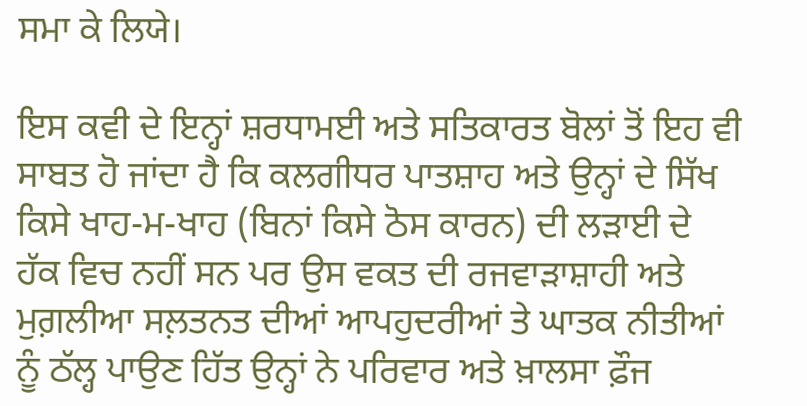ਸਮਾ ਕੇ ਲਿਯੇ।

ਇਸ ਕਵੀ ਦੇ ਇਨ੍ਹਾਂ ਸ਼ਰਧਾਮਈ ਅਤੇ ਸਤਿਕਾਰਤ ਬੋਲਾਂ ਤੋਂ ਇਹ ਵੀ ਸਾਬਤ ਹੋ ਜਾਂਦਾ ਹੈ ਕਿ ਕਲਗੀਧਰ ਪਾਤਸ਼ਾਹ ਅਤੇ ਉਨ੍ਹਾਂ ਦੇ ਸਿੱਖ ਕਿਸੇ ਖਾਹ-ਮ-ਖਾਹ (ਬਿਨਾਂ ਕਿਸੇ ਠੋਸ ਕਾਰਨ) ਦੀ ਲੜਾਈ ਦੇ ਹੱਕ ਵਿਚ ਨਹੀਂ ਸਨ ਪਰ ਉਸ ਵਕਤ ਦੀ ਰਜਵਾੜਾਸ਼ਾਹੀ ਅਤੇ ਮੁਗ਼ਲੀਆ ਸਲ਼ਤਨਤ ਦੀਆਂ ਆਪਹੁਦਰੀਆਂ ਤੇ ਘਾਤਕ ਨੀਤੀਆਂ ਨੂੰ ਠੱਲ੍ਹ ਪਾਉਣ ਹਿੱਤ ਉਨ੍ਹਾਂ ਨੇ ਪਰਿਵਾਰ ਅਤੇ ਖ਼ਾਲਸਾ ਫ਼ੌਜ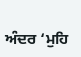ਅੰਦਰ ‘ਮੁਹਿ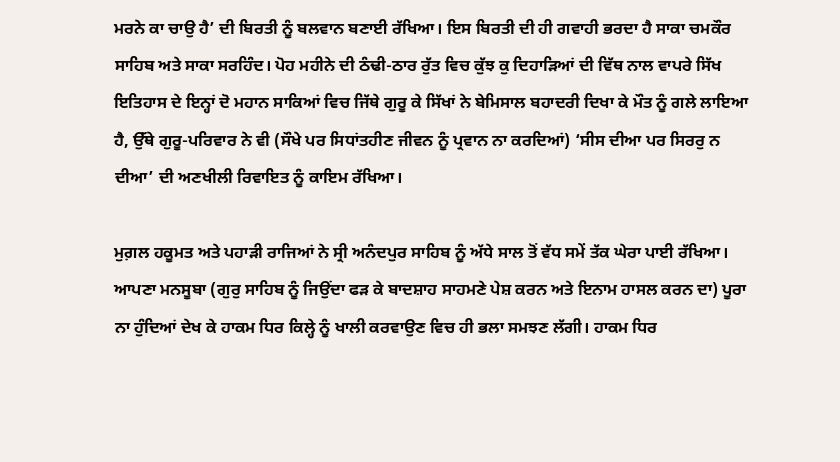ਮਰਨੇ ਕਾ ਚਾਉ ਹੈ’ ਦੀ ਬਿਰਤੀ ਨੂੰ ਬਲਵਾਨ ਬਣਾਈ ਰੱਖਿਆ। ਇਸ ਬਿਰਤੀ ਦੀ ਹੀ ਗਵਾਹੀ ਭਰਦਾ ਹੈ ਸਾਕਾ ਚਮਕੌਰ ਸਾਹਿਬ ਅਤੇ ਸਾਕਾ ਸਰਹਿੰਦ। ਪੋਹ ਮਹੀਨੇ ਦੀ ਠੰਢੀ-ਠਾਰ ਰੁੱਤ ਵਿਚ ਕੁੱਝ ਕੁ ਦਿਹਾੜਿਆਂ ਦੀ ਵਿੱਥ ਨਾਲ ਵਾਪਰੇ ਸਿੱਖ ਇਤਿਹਾਸ ਦੇ ਇਨ੍ਹਾਂ ਦੋ ਮਹਾਨ ਸਾਕਿਆਂ ਵਿਚ ਜਿੱਥੇ ਗੁਰੂ ਕੇ ਸਿੱਖਾਂ ਨੇ ਬੇਮਿਸਾਲ ਬਹਾਦਰੀ ਦਿਖਾ ਕੇ ਮੌਤ ਨੂੰ ਗਲੇ ਲਾਇਆ ਹੈ, ਉੱਥੇ ਗੁਰੂ-ਪਰਿਵਾਰ ਨੇ ਵੀ (ਸੌਖੇ ਪਰ ਸਿਧਾਂਤਹੀਣ ਜੀਵਨ ਨੂੰ ਪ੍ਰਵਾਨ ਨਾ ਕਰਦਿਆਂ) ‘ਸੀਸ ਦੀਆ ਪਰ ਸਿਰਰੁ ਨ ਦੀਆ’ ਦੀ ਅਣਖੀਲੀ ਰਿਵਾਇਤ ਨੂੰ ਕਾਇਮ ਰੱਖਿਆ।

ਮੁਗ਼ਲ ਹਕੂਮਤ ਅਤੇ ਪਹਾੜੀ ਰਾਜਿਆਂ ਨੇ ਸ੍ਰੀ ਅਨੰਦਪੁਰ ਸਾਹਿਬ ਨੂੰ ਅੱਧੇ ਸਾਲ ਤੋਂ ਵੱਧ ਸਮੇਂ ਤੱਕ ਘੇਰਾ ਪਾਈ ਰੱਖਿਆ। ਆਪਣਾ ਮਨਸੂਬਾ (ਗੁਰੁ ਸਾਹਿਬ ਨੂੰ ਜਿਉਂਦਾ ਫੜ ਕੇ ਬਾਦਸ਼ਾਹ ਸਾਹਮਣੇ ਪੇਸ਼ ਕਰਨ ਅਤੇ ਇਨਾਮ ਹਾਸਲ ਕਰਨ ਦਾ) ਪੂਰਾ ਨਾ ਹੁੰਦਿਆਂ ਦੇਖ ਕੇ ਹਾਕਮ ਧਿਰ ਕਿਲ੍ਹੇ ਨੂੰ ਖਾਲੀ ਕਰਵਾਉਣ ਵਿਚ ਹੀ ਭਲਾ ਸਮਝਣ ਲੱਗੀ। ਹਾਕਮ ਧਿਰ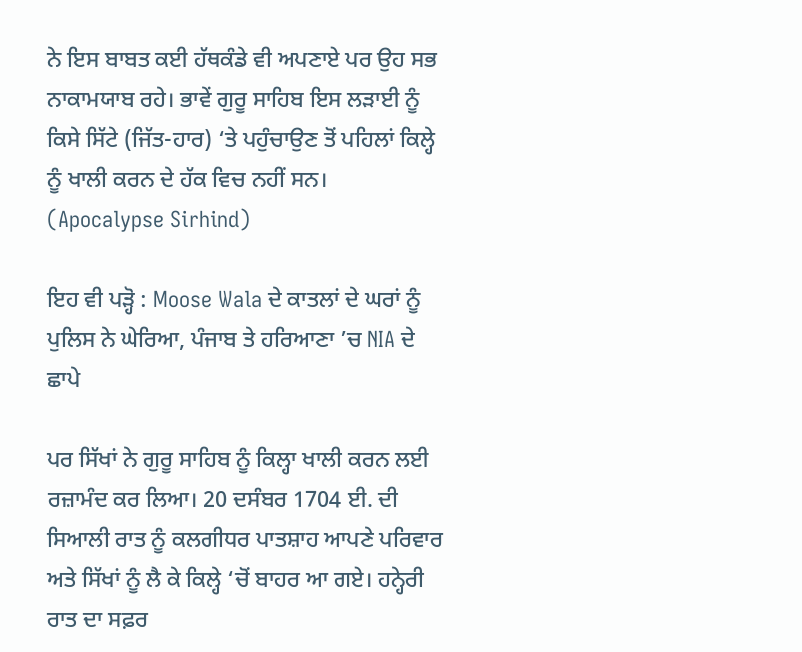ਨੇ ਇਸ ਬਾਬਤ ਕਈ ਹੱਥਕੰਡੇ ਵੀ ਅਪਣਾਏ ਪਰ ਉਹ ਸਭ ਨਾਕਾਮਯਾਬ ਰਹੇ। ਭਾਵੇਂ ਗੁਰੂ ਸਾਹਿਬ ਇਸ ਲੜਾਈ ਨੂੰ ਕਿਸੇ ਸਿੱਟੇ (ਜਿੱਤ-ਹਾਰ) ‘ਤੇ ਪਹੁੰਚਾਉਣ ਤੋਂ ਪਹਿਲਾਂ ਕਿਲ੍ਹੇ ਨੂੰ ਖਾਲੀ ਕਰਨ ਦੇ ਹੱਕ ਵਿਚ ਨਹੀਂ ਸਨ। (Apocalypse Sirhind)

ਇਹ ਵੀ ਪੜ੍ਹੋ : Moose Wala ਦੇ ਕਾਤਲਾਂ ਦੇ ਘਰਾਂ ਨੂੰ ਪੁਲਿਸ ਨੇ ਘੇਰਿਆ, ਪੰਜਾਬ ਤੇ ਹਰਿਆਣਾ ’ਚ NIA ਦੇ ਛਾਪੇ

ਪਰ ਸਿੱਖਾਂ ਨੇ ਗੁਰੂ ਸਾਹਿਬ ਨੂੰ ਕਿਲ੍ਹਾ ਖਾਲੀ ਕਰਨ ਲਈ ਰਜ਼ਾਮੰਦ ਕਰ ਲਿਆ। 20 ਦਸੰਬਰ 1704 ਈ. ਦੀ ਸਿਆਲੀ ਰਾਤ ਨੂੰ ਕਲਗੀਧਰ ਪਾਤਸ਼ਾਹ ਆਪਣੇ ਪਰਿਵਾਰ ਅਤੇ ਸਿੱਖਾਂ ਨੂੰ ਲੈ ਕੇ ਕਿਲ੍ਹੇ ‘ਚੋਂ ਬਾਹਰ ਆ ਗਏ। ਹਨ੍ਹੇਰੀ ਰਾਤ ਦਾ ਸਫ਼ਰ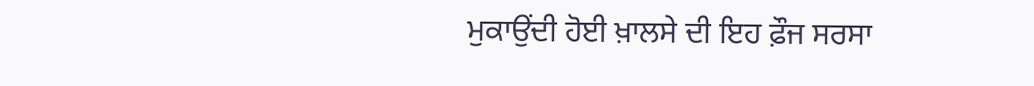ਮੁਕਾਉਂਦੀ ਹੋਈ ਖ਼ਾਲਸੇ ਦੀ ਇਹ ਫ਼ੌਜ ਸਰਸਾ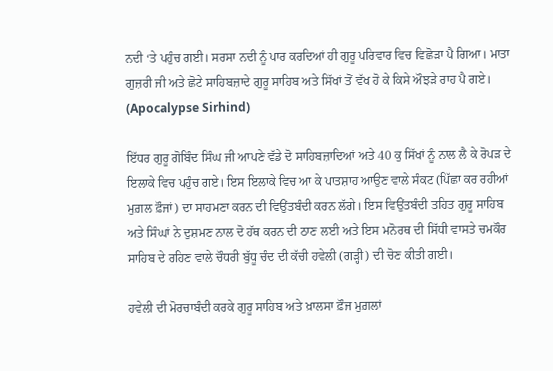ਨਦੀ ‘ਤੇ ਪਹੁੰਚ ਗਈ। ਸਰਸਾ ਨਦੀ ਨੂੰ ਪਾਰ ਕਰਦਿਆਂ ਹੀ ਗੁਰੂ ਪਰਿਵਾਰ ਵਿਚ ਵਿਛੋੜਾ ਪੈ ਗਿਆ। ਮਾਤਾ ਗੁਜ਼ਰੀ ਜੀ ਅਤੇ ਛੋਟੇ ਸਾਹਿਬਜ਼ਾਦੇ ਗੁਰੂ ਸਾਹਿਬ ਅਤੇ ਸਿੱਖਾਂ ਤੋਂ ਵੱਖ ਹੋ ਕੇ ਕਿਸੇ ਔਝੜੇ ਰਾਹ ਪੈ ਗਏ। (Apocalypse Sirhind)

ਇੱਧਰ ਗੁਰੂ ਗੋਬਿੰਦ ਸਿੰਘ ਜੀ ਆਪਣੇ ਵੱਡੇ ਦੋ ਸਾਹਿਬਜ਼ਾਦਿਆਂ ਅਤੇ 40 ਕੁ ਸਿੱਖਾਂ ਨੂੰ ਨਾਲ ਲੈ ਕੇ ਰੋਪੜ ਦੇ ਇਲਾਕੇ ਵਿਚ ਪਹੁੰਚ ਗਏ। ਇਸ ਇਲਾਕੇ ਵਿਚ ਆ ਕੇ ਪਾਤਸ਼ਾਹ ਆਉਣ ਵਾਲੇ ਸੰਕਟ (ਪਿੱਛਾ ਕਰ ਰਹੀਆਂ ਮੁਗ਼ਲ ਫ਼ੌਜਾਂ) ਦਾ ਸਾਹਮਣਾ ਕਰਨ ਦੀ ਵਿਉਂਤਬੰਦੀ ਕਰਨ ਲੱਗੇ। ਇਸ ਵਿਉਂਤਬੰਦੀ ਤਹਿਤ ਗੁਰੂ ਸਾਹਿਬ ਅਤੇ ਸਿੰਘਾਂ ਨੇ ਦੁਸ਼ਮਣ ਨਾਲ ਦੋ ਹੱਥ ਕਰਨ ਦੀ ਠਾਣ ਲਈ ਅਤੇ ਇਸ ਮਨੋਰਥ ਦੀ ਸਿੱਧੀ ਵਾਸਤੇ ਚਮਕੌਰ ਸਾਹਿਬ ਦੇ ਰਹਿਣ ਵਾਲੇ ਚੌਧਰੀ ਬੁੱਧੂ ਚੰਦ ਦੀ ਕੱਚੀ ਹਵੇਲੀ (ਗੜ੍ਹੀ) ਦੀ ਚੋਣ ਕੀਤੀ ਗਈ।

ਹਵੇਲੀ ਦੀ ਮੋਰਚਾਬੰਦੀ ਕਰਕੇ ਗੁਰੂ ਸਾਹਿਬ ਅਤੇ ਖ਼ਾਲਸਾ ਫ਼ੌਜ ਮੁਗ਼ਲਾਂ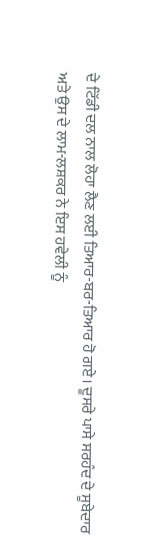ਦੇ ਟਿੱਡੀ ਦਲ ਨਾਲ ਲੋਹਾ ਲੈਣ ਲਈ ਤਿਆਰ-ਬਰ-ਤਿਆਰ ਹੋ ਗਏ। ਦੂਸਰੇ ਪਾਸੇ ਸਰਹੰਦ ਦੇ ਸੂਬੇਦਾਰ ਅਤੇ ਉਸ ਦੇ ਲਾਮ-ਲਸ਼ਕਰ ਨੇ ਇਸ ਹਵੇਲੀ ਨੂੰ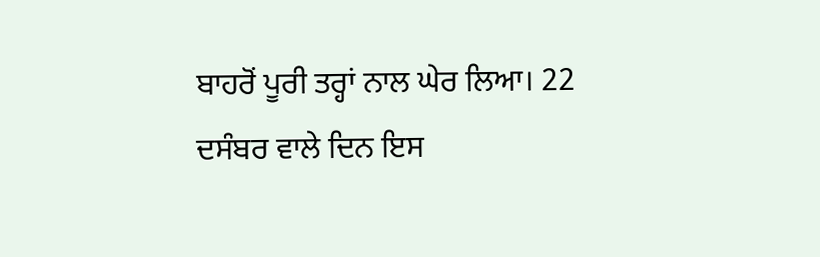ਬਾਹਰੋਂ ਪੂਰੀ ਤਰ੍ਹਾਂ ਨਾਲ ਘੇਰ ਲਿਆ। 22 ਦਸੰਬਰ ਵਾਲੇ ਦਿਨ ਇਸ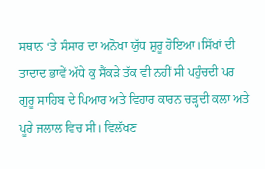ਸਥਾਨ ‘ਤੇ ਸੰਸਾਰ ਦਾ ਅਨੋਖਾ ਯੁੱਧ ਸ਼ੁਰੂ ਹੋਇਆ।ਸਿੱਖਾਂ ਦੀ ਤਾਦਾਦ ਭਾਵੇਂ ਅੱਧੇ ਕੁ ਸੈਂਕੜੇ ਤੱਕ ਵੀ ਨਹੀਂ ਸੀ ਪਹੁੰਚਦੀ ਪਰ ਗੁਰੂ ਸਾਹਿਬ ਦੇ ਪਿਆਰ ਅਤੇ ਵਿਹਾਰ ਕਾਰਨ ਚੜ੍ਹਦੀ ਕਲਾ ਅਤੇ ਪੂਰੇ ਜਲਾਲ ਵਿਚ ਸੀ। ਵਿਲੱਖਣ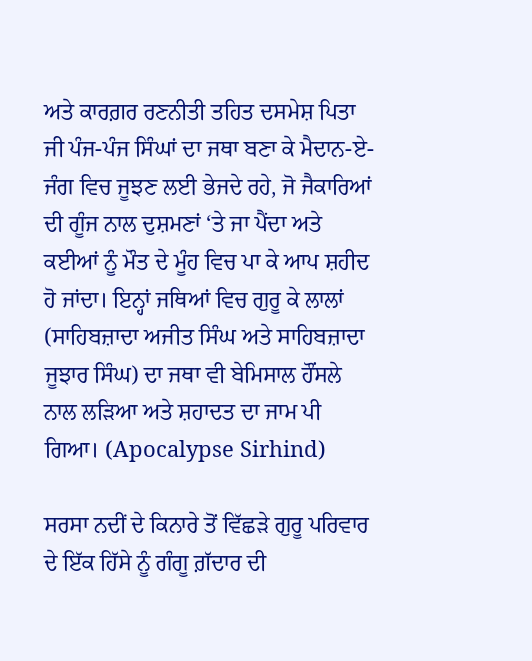ਅਤੇ ਕਾਰਗ਼ਰ ਰਣਨੀਤੀ ਤਹਿਤ ਦਸਮੇਸ਼ ਪਿਤਾ ਜੀ ਪੰਜ-ਪੰਜ ਸਿੰਘਾਂ ਦਾ ਜਥਾ ਬਣਾ ਕੇ ਮੈਦਾਨ-ਏ-ਜੰਗ ਵਿਚ ਜੂਝਣ ਲਈ ਭੇਜਦੇ ਰਹੇ, ਜੋ ਜੈਕਾਰਿਆਂ ਦੀ ਗੂੰਜ ਨਾਲ ਦੁਸ਼ਮਣਾਂ ‘ਤੇ ਜਾ ਪੈਂਦਾ ਅਤੇ ਕਈਆਂ ਨੂੰ ਮੌਤ ਦੇ ਮੂੰਹ ਵਿਚ ਪਾ ਕੇ ਆਪ ਸ਼ਹੀਦ ਹੋ ਜਾਂਦਾ। ਇਨ੍ਹਾਂ ਜਥਿਆਂ ਵਿਚ ਗੁਰੂ ਕੇ ਲਾਲਾਂ (ਸਾਹਿਬਜ਼ਾਦਾ ਅਜੀਤ ਸਿੰਘ ਅਤੇ ਸਾਹਿਬਜ਼ਾਦਾ ਜੂਝਾਰ ਸਿੰਘ) ਦਾ ਜਥਾ ਵੀ ਬੇਮਿਸਾਲ ਹੌਂਸਲੇ ਨਾਲ ਲੜਿਆ ਅਤੇ ਸ਼ਹਾਦਤ ਦਾ ਜਾਮ ਪੀ ਗਿਆ। (Apocalypse Sirhind)

ਸਰਸਾ ਨਦੀਂ ਦੇ ਕਿਨਾਰੇ ਤੋਂ ਵਿੱਛੜੇ ਗੁਰੂ ਪਰਿਵਾਰ ਦੇ ਇੱਕ ਹਿੱਸੇ ਨੂੰ ਗੰਗੂ ਗ਼ੱਦਾਰ ਦੀ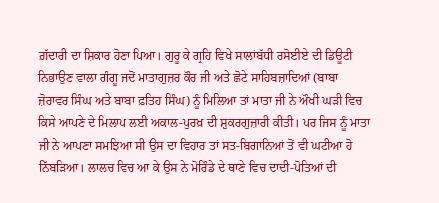ਗ਼ੱਦਾਰੀ ਦਾ ਸ਼ਿਕਾਰ ਹੋਣਾ ਪਿਆ। ਗੁਰੂ ਕੇ ਗ੍ਰਹਿ ਵਿਖੇ ਸਾਲਾਂਬੱਧੀ ਰਸੋਈਏ ਦੀ ਡਿਊਟੀ ਨਿਭਾਉਣ ਵਾਲਾ ਗੰਗੂ ਜਦੋਂ ਮਾਤਾਗੁਜ਼ਰ ਕੌਰ ਜੀ ਅਤੇ ਛੋਟੇ ਸਾਹਿਬਜ਼ਾਦਿਆਂ (ਬਾਬਾ ਜ਼ੋਰਾਵਰ ਸਿੰਘ ਅਤੇ ਬਾਬਾ ਫ਼ਤਿਹ ਸਿੰਘ) ਨੂੰ ਮਿਲਿਆ ਤਾਂ ਮਾਤਾ ਜੀ ਨੇ ਔਖੀ ਘੜੀ ਵਿਚ ਕਿਸੇ ਆਪਣੇ ਦੇ ਮਿਲਾਪ ਲਈ ਅਕਾਲ-ਪੁਰਖ਼ ਦੀ ਸ਼ੁਕਰਗੁਜ਼ਾਰੀ ਕੀਤੀ। ਪਰ ਜਿਸ ਨੂੰ ਮਾਤਾ ਜੀ ਨੇ ਆਪਣਾ ਸਮਝਿਆ ਸੀ ਉਸ ਦਾ ਵਿਹਾਰ ਤਾਂ ਸਤ-ਬਿਗਾਨਿਆਂ ਤੋਂ ਵੀ ਘਟੀਆ ਹੋ ਨਿੱਬੜਿਆ। ਲਾਲਚ ਵਿਚ ਆ ਕੇ ਉਸ ਨੇ ਮੋਰਿੰਡੇ ਦੇ ਥਾਣੇ ਵਿਚ ਦਾਦੀ-ਪੋਤਿਆਂ ਦੀ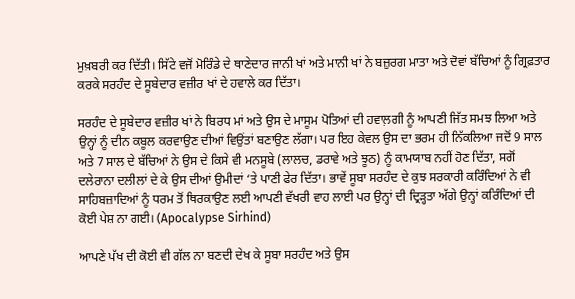ਮੁਖ਼ਬਰੀ ਕਰ ਦਿੱਤੀ। ਸਿੱਟੇ ਵਜੋਂ ਮੋਰਿੰਡੇ ਦੇ ਥਾਣੇਦਾਰ ਜਾਨੀ ਖਾਂ ਅਤੇ ਮਾਨੀ ਖਾਂ ਨੇ ਬਜ਼ੁਰਗ ਮਾਤਾ ਅਤੇ ਦੋਵਾਂ ਬੱਚਿਆਂ ਨੂੰ ਗ੍ਰਿਫ਼ਤਾਰ ਕਰਕੇ ਸਰਹੰਦ ਦੇ ਸੂਬੇਦਾਰ ਵਜ਼ੀਰ ਖਾਂ ਦੇ ਹਵਾਲੇ ਕਰ ਦਿੱਤਾ।

ਸਰਹੰਦ ਦੇ ਸੂਬੇਦਾਰ ਵਜ਼ੀਰ ਖਾਂ ਨੇ ਬਿਰਧ ਮਾਂ ਅਤੇ ਉਸ ਦੇ ਮਾਸੂਮ ਪੋਤਿਆਂ ਦੀ ਹਵਾਲ਼ਗੀ ਨੂੰ ਆਪਣੀ ਜਿੱਤ ਸਮਝ ਲਿਆ ਅਤੇ ਉਨ੍ਹਾਂ ਨੂੰ ਦੀਨ ਕਬੂਲ ਕਰਵਾਉਣ ਦੀਆਂ ਵਿਉਂਤਾਂ ਬਣਾਉਣ ਲੱਗਾ। ਪਰ ਇਹ ਕੇਵਲ ਉਸ ਦਾ ਭਰਮ ਹੀ ਨਿੱਕਲਿਆ ਜਦੋਂ 9 ਸਾਲ ਅਤੇ 7 ਸਾਲ ਦੇ ਬੱਚਿਆਂ ਨੇ ਉਸ ਦੇ ਕਿਸੇ ਵੀ ਮਨਸੂਬੇ (ਲਾਲਚ, ਡਰਾਵੇ ਅਤੇ ਝੂਠ) ਨੂੰ ਕਾਮਯਾਬ ਨਹੀਂ ਹੋਣ ਦਿੱਤਾ, ਸਗੋਂ ਦਲੇਰਾਨਾ ਦਲੀਲਾਂ ਦੇ ਕੇ ਉਸ ਦੀਆਂ ਉਮੀਦਾਂ ‘ਤੇ ਪਾਣੀ ਫੇਰ ਦਿੱਤਾ। ਭਾਵੇਂ ਸੂਬਾ ਸਰਹੰਦ ਦੇ ਕੁਝ ਸਰਕਾਰੀ ਕਰਿੰਦਿਆਂ ਨੇ ਵੀ ਸਾਹਿਬਜ਼ਾਦਿਆਂ ਨੂੰ ਧਰਮ ਤੋਂ ਥਿਰਕਾਉਣ ਲਈ ਆਪਣੀ ਵੱਖਰੀ ਵਾਹ ਲਾਈ ਪਰ ਉਨ੍ਹਾਂ ਦੀ ਦ੍ਰਿੜ੍ਹਤਾ ਅੱਗੇ ਉਨ੍ਹਾਂ ਕਰਿੰਦਿਆਂ ਦੀ ਕੋਈ ਪੇਸ਼ ਨਾ ਗਈ। (Apocalypse Sirhind)

ਆਪਣੇ ਪੱਖ ਦੀ ਕੋਈ ਵੀ ਗੱਲ ਨਾ ਬਣਦੀ ਦੇਖ ਕੇ ਸੂਬਾ ਸਰਹੰਦ ਅਤੇ ਉਸ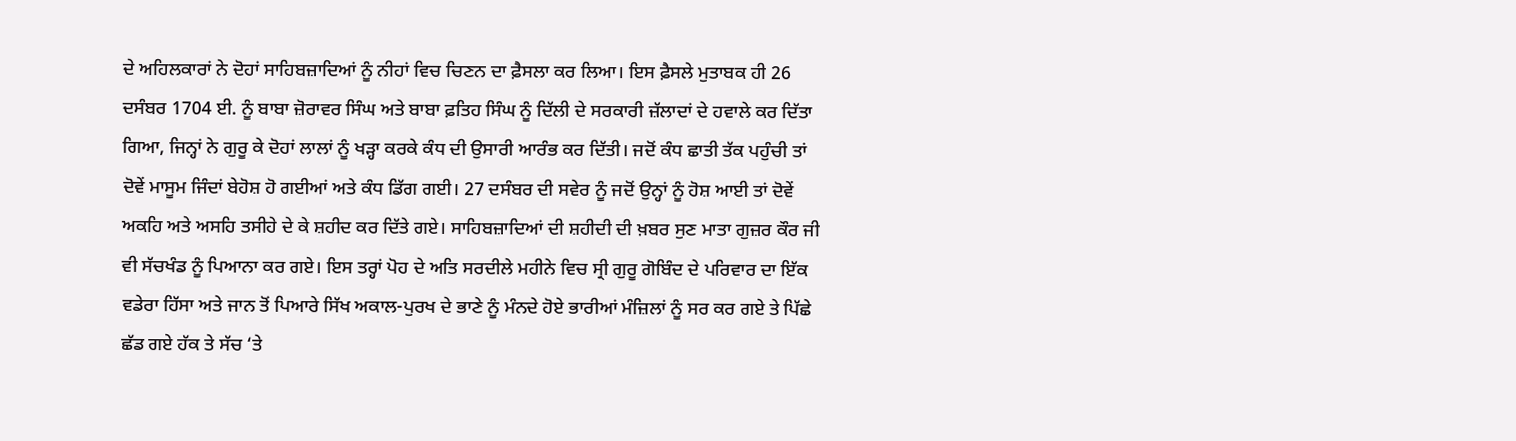ਦੇ ਅਹਿਲਕਾਰਾਂ ਨੇ ਦੋਹਾਂ ਸਾਹਿਬਜ਼ਾਦਿਆਂ ਨੂੰ ਨੀਹਾਂ ਵਿਚ ਚਿਣਨ ਦਾ ਫ਼ੈਸਲਾ ਕਰ ਲਿਆ। ਇਸ ਫ਼ੈਸਲੇ ਮੁਤਾਬਕ ਹੀ 26 ਦਸੰਬਰ 1704 ਈ. ਨੂੰ ਬਾਬਾ ਜ਼ੋਰਾਵਰ ਸਿੰਘ ਅਤੇ ਬਾਬਾ ਫ਼ਤਿਹ ਸਿੰਘ ਨੂੰ ਦਿੱਲੀ ਦੇ ਸਰਕਾਰੀ ਜ਼ੱਲਾਦਾਂ ਦੇ ਹਵਾਲੇ ਕਰ ਦਿੱਤਾ ਗਿਆ, ਜਿਨ੍ਹਾਂ ਨੇ ਗੁਰੂ ਕੇ ਦੋਹਾਂ ਲਾਲਾਂ ਨੂੰ ਖੜ੍ਹਾ ਕਰਕੇ ਕੰਧ ਦੀ ਉਸਾਰੀ ਆਰੰਭ ਕਰ ਦਿੱਤੀ। ਜਦੋਂ ਕੰਧ ਛਾਤੀ ਤੱਕ ਪਹੁੰਚੀ ਤਾਂ ਦੋਵੇਂ ਮਾਸੂਮ ਜਿੰਦਾਂ ਬੇਹੋਸ਼ ਹੋ ਗਈਆਂ ਅਤੇ ਕੰਧ ਡਿੱਗ ਗਈ। 27 ਦਸੰਬਰ ਦੀ ਸਵੇਰ ਨੂੰ ਜਦੋਂ ਉਨ੍ਹਾਂ ਨੂੰ ਹੋਸ਼ ਆਈ ਤਾਂ ਦੋਵੇਂ ਅਕਹਿ ਅਤੇ ਅਸਹਿ ਤਸੀਹੇ ਦੇ ਕੇ ਸ਼ਹੀਦ ਕਰ ਦਿੱਤੇ ਗਏ। ਸਾਹਿਬਜ਼ਾਦਿਆਂ ਦੀ ਸ਼ਹੀਦੀ ਦੀ ਖ਼ਬਰ ਸੁਣ ਮਾਤਾ ਗੁਜ਼ਰ ਕੌਰ ਜੀ ਵੀ ਸੱਚਖੰਡ ਨੂੰ ਪਿਆਨਾ ਕਰ ਗਏ। ਇਸ ਤਰ੍ਹਾਂ ਪੋਹ ਦੇ ਅਤਿ ਸਰਦੀਲੇ ਮਹੀਨੇ ਵਿਚ ਸ੍ਰੀ ਗੁਰੂ ਗੋਬਿੰਦ ਦੇ ਪਰਿਵਾਰ ਦਾ ਇੱਕ ਵਡੇਰਾ ਹਿੱਸਾ ਅਤੇ ਜਾਨ ਤੋਂ ਪਿਆਰੇ ਸਿੱਖ ਅਕਾਲ-ਪੁਰਖ ਦੇ ਭਾਣੇ ਨੂੰ ਮੰਨਦੇ ਹੋਏ ਭਾਰੀਆਂ ਮੰਜ਼ਿਲਾਂ ਨੂੰ ਸਰ ਕਰ ਗਏ ਤੇ ਪਿੱਛੇ ਛੱਡ ਗਏ ਹੱਕ ਤੇ ਸੱਚ ‘ਤੇ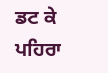ਡਟ ਕੇ ਪਹਿਰਾ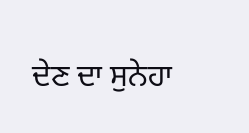ਦੇਣ ਦਾ ਸੁਨੇਹਾ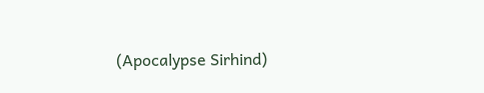(Apocalypse Sirhind)